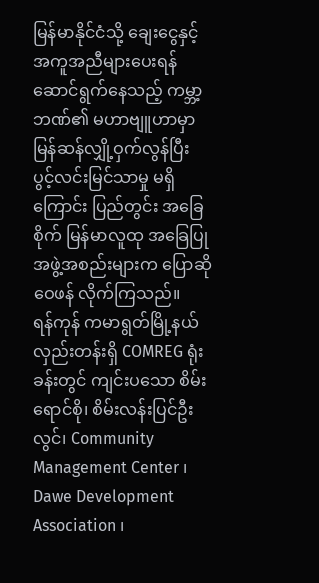မြန်မာနိုင်ငံသို့ ချေးငွေနှင့် အကူအညီများပေးရန် ဆောင်ရွက်နေသည့် ကမ္ဘာ့ဘဏ်၏ မဟာဗျူဟာမှာ မြန်ဆန်လျှို့ဝှက်လွန်ပြီး
ပွင့်လင်းမြင်သာမှု မရှိကြောင်း ပြည်တွင်း အခြေစိုက် မြန်မာလူထု အခြေပြု အဖွဲ့အစည်းများက ပြောဆိုဝေဖန် လိုက်ကြသည်။
ရန်ကုန် ကမာရွတ်မြို့နယ် လှည်းတန်းရှိ COMREG ရုံးခန်းတွင် ကျင်းပသော စိမ်းရောင်စို၊ စိမ်းလန်းပြင်ဦးလွင်၊ Community Management Center ၊ Dawe Development Association ၊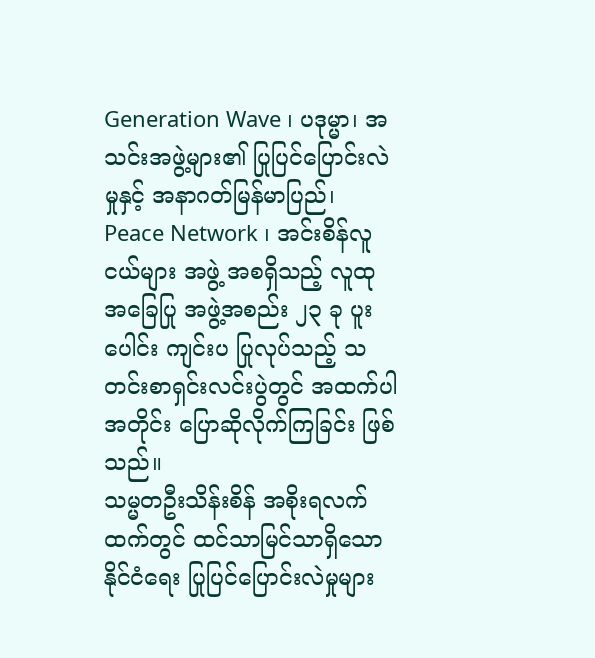Generation Wave ၊ ပဒုမ္မာ၊ အသင်းအဖွဲ့များ၏ ပြုပြင်ပြောင်းလဲမှုနှင့် အနာဂတ်မြန်မာပြည်၊ Peace Network ၊ အင်းစိန်လူငယ်များ အဖွဲ့ အစရှိသည့် လူထု အခြေပြု အဖွဲ့အစည်း ၂၃ ခု ပူးပေါင်း ကျင်းပ ပြုလုပ်သည့် သတင်းစာရှင်းလင်းပွဲတွင် အထက်ပါအတိုင်း ပြောဆိုလိုက်ကြခြင်း ဖြစ်သည်။
သမ္မတဦးသိန်းစိန် အစိုးရလက်ထက်တွင် ထင်သာမြင်သာရှိသော နိုင်ငံရေး ပြုပြင်ပြောင်းလဲမှုများ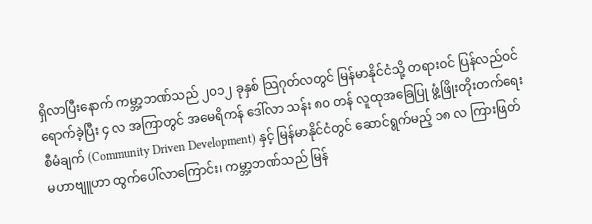ရှိလာပြီးနောက် ကမ္ဘာ့ဘဏ်သည် ၂၀၁၂ ခုနှစ် သြဂုတ်လတွင် မြန်မာနိုင်ငံသို့ တရားဝင် ပြန်လည်ဝင်ရောက်ခဲ့ပြီး ၄ လ အကြာတွင် အမေရိကန် ဒေါ်လာ သန်း ၈၀ တန် လူထုအခြေပြု ဖွံ့ဖြိုးတိုးတက်ရေး စီမံချက် (Community Driven Development) နှင့် မြန်မာနိုင်ငံတွင် ဆောင်ရွက်မည့် ၁၈ လ ကြားဖြတ် မဟာဗျူဟာ ထွက်ပေါ်လာကြောင်း၊ ကမ္ဘာ့ဘဏ်သည် မြန်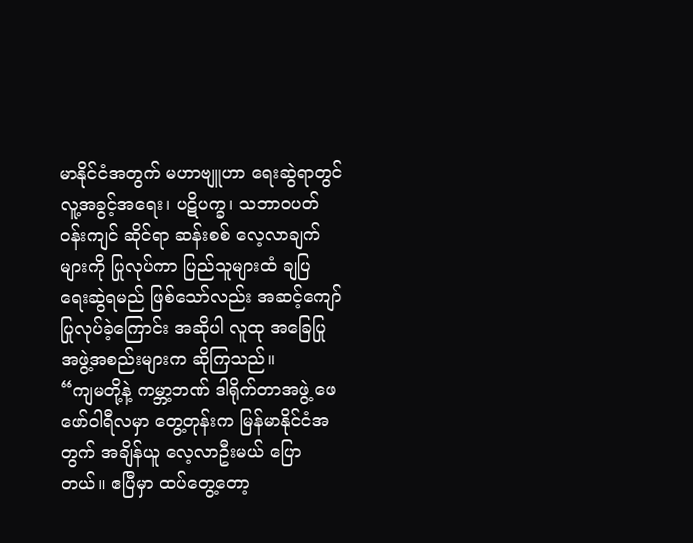မာနိုင်ငံအတွက် မဟာဗျူဟာ ရေးဆွဲရာတွင် လူ့အခွင့်အရေး၊ ပဋိပက္ခ၊ သဘာဝပတ်ဝန်းကျင် ဆိုင်ရာ ဆန်းစစ် လေ့လာချက်များကို ပြုလုပ်ကာ ပြည်သူများထံ ချပြ ရေးဆွဲရမည် ဖြစ်သော်လည်း အဆင့်ကျော် ပြုလုပ်ခဲ့ကြောင်း အဆိုပါ လူထု အခြေပြု အဖွဲ့အစည်းများက ဆိုကြသည်။
“ကျမတို့နဲ့ ကမ္ဘာ့ဘဏ် ဒါရိုက်တာအဖွဲ့ ဖေဖော်ဝါရီလမှာ တွေ့တုန်းက မြန်မာနိုင်ငံအတွက် အချိန်ယူ လေ့လာဦးမယ် ပြောတယ်။ ဧပြီမှာ ထပ်တွေ့တော့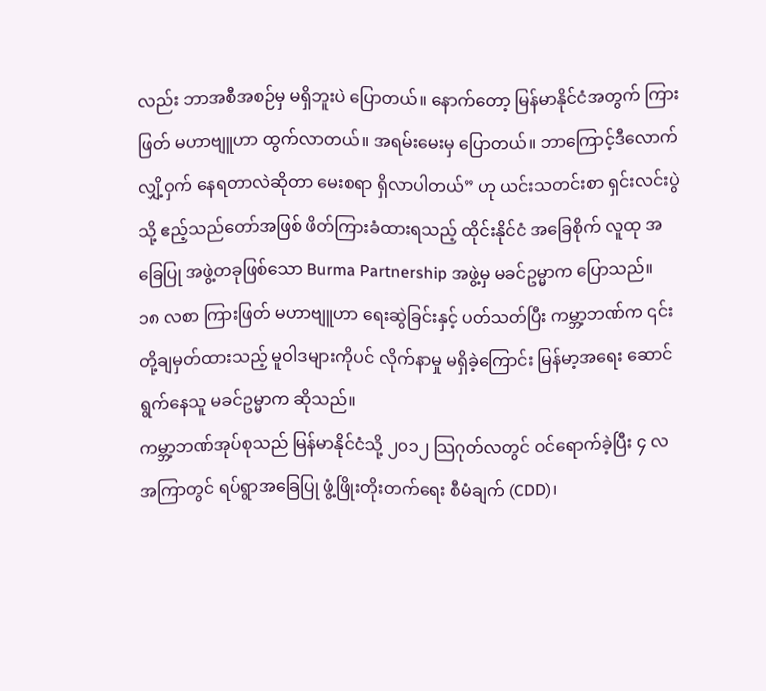လည်း ဘာအစီအစဉ်မှ မရှိဘူးပဲ ပြောတယ်။ နောက်တော့ မြန်မာနိုင်ငံအတွက် ကြားဖြတ် မဟာဗျူဟာ ထွက်လာတယ်။ အရမ်းမေးမှ ပြောတယ်။ ဘာကြောင့်ဒီလောက် လျှိ့ဝှက် နေရတာလဲဆိုတာ မေးစရာ ရှိလာပါတယ်” ဟု ယင်းသတင်းစာ ရှင်းလင်းပွဲသို့ ဧည့်သည်တော်အဖြစ် ဖိတ်ကြားခံထားရသည့် ထိုင်းနိုင်ငံ အခြေစိုက် လူထု အခြေပြု အဖွဲ့တခုဖြစ်သော Burma Partnership အဖွဲ့မှ မခင်ဥမ္မာက ပြောသည်။
၁၈ လစာ ကြားဖြတ် မဟာဗျူဟာ ရေးဆွဲခြင်းနှင့် ပတ်သတ်ပြီး ကမ္ဘာ့ဘဏ်က ၎င်းတို့ချမှတ်ထားသည့် မူဝါဒများကိုပင် လိုက်နာမှု မရှိခဲ့ကြောင်း မြန်မာ့အရေး ဆောင်ရွက်နေသူ မခင်ဥမ္မာက ဆိုသည်။
ကမ္ဘာ့ဘဏ်အုပ်စုသည် မြန်မာနိုင်ငံသို့ ၂၀၁၂ သြဂုတ်လတွင် ဝင်ရောက်ခဲ့ပြီး ၄ လအကြာတွင် ရပ်ရွာအခြေပြု ဖွံ့ဖြိုးတိုးတက်ရေး စီမံချက် (CDD)၊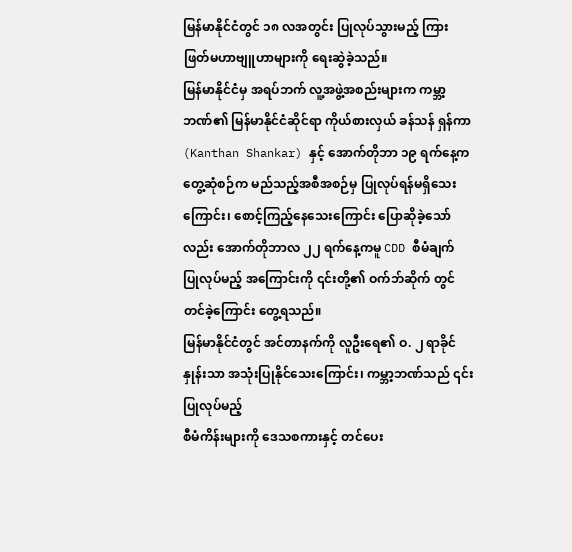မြန်မာနိုင်ငံတွင် ၁၈ လအတွင်း ပြုလုပ်သွားမည့် ကြားဖြတ်မဟာဗျူဟာများကို ရေးဆွဲခဲ့သည်။
မြန်မာနိုင်ငံမှ အရပ်ဘက် လူ့အဖွဲ့အစည်းများက ကမ္ဘာ့ဘဏ်၏ မြန်မာနိုင်ငံဆိုင်ရာ ကိုယ်စားလှယ် ခန်သန် ရှန်ကာ (Kanthan Shankar) နှင့် အောက်တိုဘာ ၁၉ ရက်နေ့က တွေ့ဆုံစဉ်က မည်သည့်အစီအစဉ်မှ ပြုလုပ်ရန်မရှိသေးကြောင်း၊ စောင့်ကြည့်နေသေးကြောင်း ပြောဆိုခဲ့သော်လည်း အောက်တိုဘာလ ၂၂ ရက်နေ့ကမူ CDD စီမံချက် ပြုလုပ်မည့် အကြောင်းကို ၎င်းတို့၏ ဝက်ဘ်ဆိုက် တွင် တင်ခဲ့ကြောင်း တွေ့ရသည်။
မြန်မာနိုင်ငံတွင် အင်တာနက်ကို လူဦးရေ၏ ဝ. ၂ ရာခိုင်နှုန်းသာ အသုံးပြုနိုင်သေးကြောင်း၊ ကမ္ဘာ့ဘဏ်သည် ၎င်းပြုလုပ်မည့်
စီမံကိန်းများကို ဒေသစကားနှင့် တင်ပေး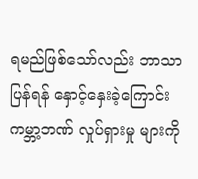ရမည်ဖြစ်သော်လည်း ဘာသာပြန်ရန် နှောင့်နှေးခဲ့ကြောင်း ကမ္ဘာ့ဘဏ် လှုပ်ရှားမှု များကို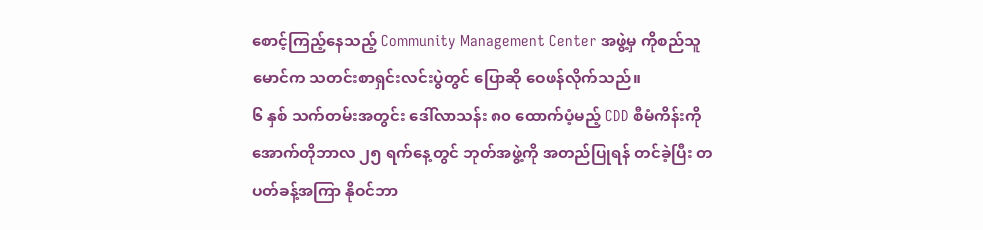စောင့်ကြည့်နေသည့် Community Management Center အဖွဲ့မှ ကိုစည်သူမောင်က သတင်းစာရှင်းလင်းပွဲတွင် ပြောဆို ဝေဖန်လိုက်သည်။
၆ နှစ် သက်တမ်းအတွင်း ဒေါ်လာသန်း ၈၀ ထောက်ပံ့မည့် CDD စီမံကိန်းကို အောက်တိုဘာလ ၂၅ ရက်နေ့တွင် ဘုတ်အဖွဲ့ကို အတည်ပြုရန် တင်ခဲ့ပြီး တပတ်ခန့်အကြာ နိုဝင်ဘာ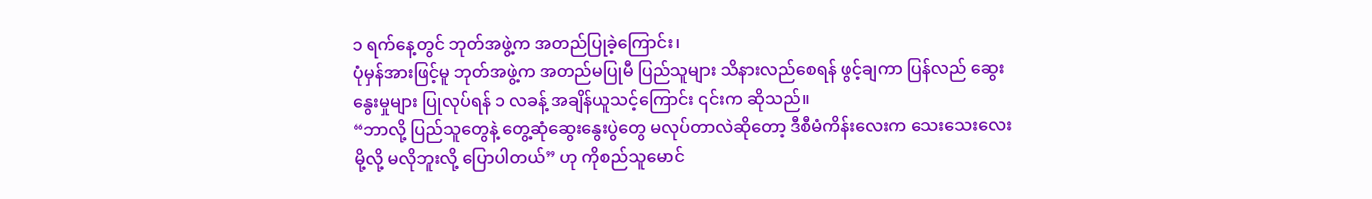၁ ရက်နေ့တွင် ဘုတ်အဖွဲ့က အတည်ပြုခဲ့ကြောင်း၊
ပုံမှန်အားဖြင့်မူ ဘုတ်အဖွဲ့က အတည်မပြုမီ ပြည်သူများ သိနားလည်စေရန် ဖွင့်ချကာ ပြန်လည် ဆွေးနွေးမှုများ ပြုလုပ်ရန် ၁ လခန့် အချိန်ယူသင့်ကြောင်း ၎င်းက ဆိုသည်။
“ဘာလို့ ပြည်သူတွေနဲ့ တွေ့ဆုံဆွေးနွေးပွဲတွေ မလုပ်တာလဲဆိုတော့ ဒီစီမံကိန်းလေးက သေးသေးလေးမို့လို့ မလိုဘူးလို့ ပြောပါတယ်” ဟု ကိုစည်သူမောင်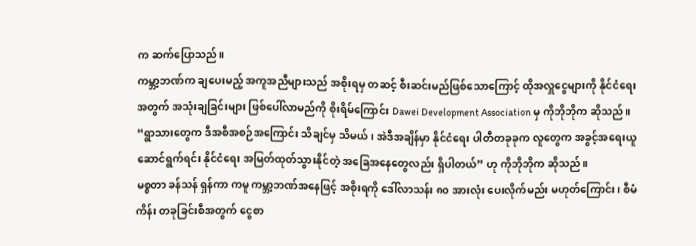က ဆက်ပြောသည်။
ကမ္ဘာ့ဘဏ်က ချပေးမည့် အကူအညီများသည် အစိုးရမှ တဆင့် စီးဆင်းမည်ဖြစ်သောကြောင့် ထိုအလှူငွေများကို နိုင်ငံရေးအတွက် အသုံးချခြင်းများ ဖြစ်ပေါ်လာမည်ကို စိုးရိမ်ကြောင်း Dawei Development Association မှ ကိုဘိုဘိုက ဆိုသည်။
“ရွာသားတွေက ဒီအစီအစဉ်အကြောင်း သိချင်မှ သိမယ်၊ အဲဒီအချိန်မှာ နိုင်ငံရေး ပါတီတခုခုက လူတွေက အခွင့်အရေးယူ ဆောင်ရွက်ရင်း နိုင်ငံရေး အမြတ်ထုတ်သွားနိုင်တဲ့ အခြေအနေတွေလည်း ရှိပါတယ်” ဟု ကိုဘိုဘိုက ဆိုသည်။
မစ္စတာ ခန်သန် ရှန်ကာ ကမူ ကမ္ဘာ့ဘဏ်အနေဖြင့် အစိုးရကို ဒေါ်လာသန်း ၈၀ အားလုံး ပေးလိုက်မည်း မဟုတ်ကြောင်း၊ စီမံကိန်း တခုခြင်းစီအတွက် ငွေစာ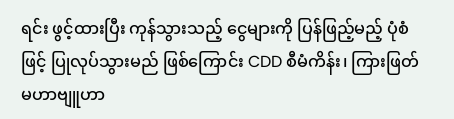ရင်း ဖွင့်ထားပြီး ကုန်သွားသည့် ငွေများကို ပြန်ဖြည့်မည့် ပုံစံဖြင့် ပြုလုပ်သွားမည် ဖြစ်ကြောင်း CDD စီမံကိန်း၊ ကြားဖြတ် မဟာဗျူဟာ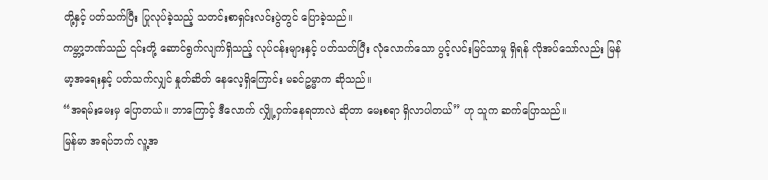တို့နှင့် ပတ်သက်ပြီး ပြုလုပ်ခဲ့သည့် သတင်းစာရှင်းလင်းပွဲတွင် ပြောခဲ့သည်။
ကမ္ဘာ့ဘဏ်သည် ၎င်းတို့ ဆောင်ရွက်လျက်ရှိသည့် လုပ်ငန်းများနှင့် ပတ်သတ်ပြီး လုံလောက်သော ပွင့်လင်းမြင်သာမှု ရှိရန် လိုအပ်သော်လည်း မြန်မာ့အရေးနှင့် ပတ်သက်လျှင် နှုတ်ဆိတ် နေလေ့ရှိကြောင်း မခင်ဥမ္မာက ဆိုသည်။
“အရမ်းမေးမှ ပြောတယ်။ ဘာကြောင့် ဒီလောက် လျှို့ဝှက်နေရတာလဲ ဆိုတာ မေးစရာ ရှိလာပါတယ်” ဟု သူက ဆက်ပြောသည်။
မြန်မာ အရပ်ဘက် လူ့အ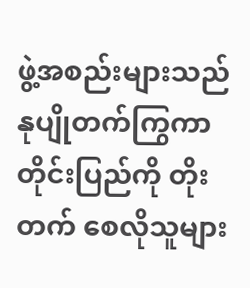ဖွဲ့အစည်းများသည် နုပျိုတက်ကြွကာ တိုင်းပြည်ကို တိုးတက် စေလိုသူများ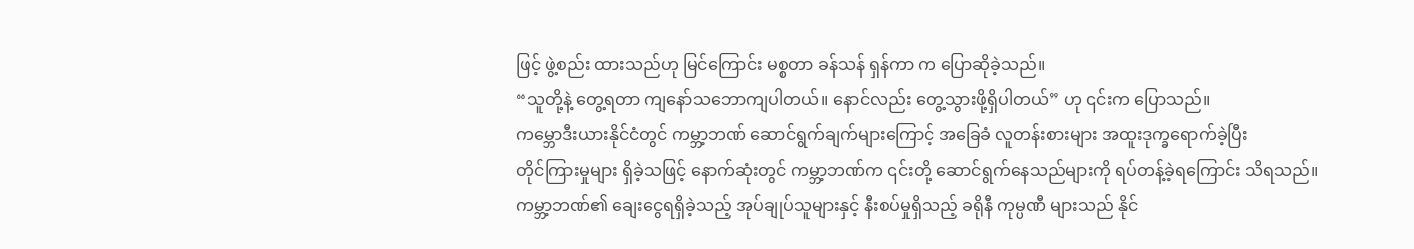ဖြင့် ဖွဲ့စည်း ထားသည်ဟု မြင်ကြောင်း မစ္စတာ ခန်သန် ရှန်ကာ က ပြောဆိုခဲ့သည်။
“သူတို့နဲ့ တွေ့ရတာ ကျနော်သဘောကျပါတယ်။ နောင်လည်း တွေ့သွားဖို့ရှိပါတယ်” ဟု ၎င်းက ပြောသည်။
ကမ္ဘောဒီးယားနိုင်ငံတွင် ကမ္ဘာ့ဘဏ် ဆောင်ရွက်ချက်များကြောင့် အခြေခံ လူတန်းစားများ အထူးဒုက္ခရောက်ခဲ့ပြီး
တိုင်ကြားမှုများ ရှိခဲ့သဖြင့် နောက်ဆုံးတွင် ကမ္ဘာ့ဘဏ်က ၎င်းတို့ ဆောင်ရွက်နေသည်များကို ရပ်တန့်ခဲ့ရကြောင်း သိရသည်။
ကမ္ဘာ့ဘဏ်၏ ချေးငွေရရှိခဲ့သည့် အုပ်ချုပ်သူများနှင့် နီးစပ်မှုရှိသည့် ခရိုနီ ကုမ္ပဏီ များသည် နိုင်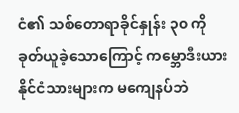ငံ၏ သစ်တောရာခိုင်နှုန်း ၃၀ ကို ခုတ်ယူခဲ့သောကြောင့် ကမ္ဘောဒီးယား နိုင်ငံသားများက မကျေနပ်ဘဲ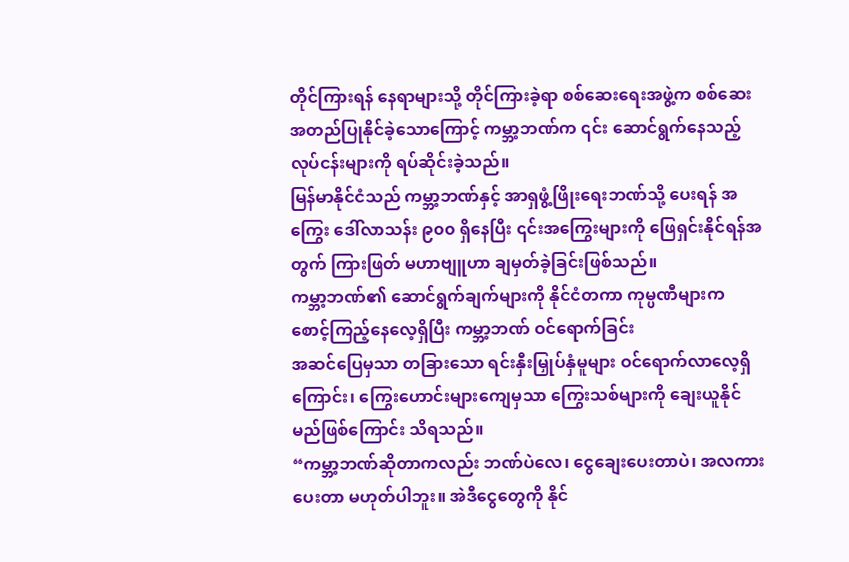တိုင်ကြားရန် နေရာများသို့ တိုင်ကြားခဲ့ရာ စစ်ဆေးရေးအဖွဲ့က စစ်ဆေး အတည်ပြုနိုင်ခဲ့သောကြောင့် ကမ္ဘာ့ဘဏ်က ၎င်း ဆောင်ရွက်နေသည့် လုပ်ငန်းများကို ရပ်ဆိုင်းခဲ့သည်။
မြန်မာနိုင်ငံသည် ကမ္ဘာ့ဘဏ်နှင့် အာရှဖွံ့ဖြိုးရေးဘဏ်သို့ ပေးရန် အကြွေး ဒေါ်လာသန်း ၉၀၀ ရှိနေပြီး ၎င်းအကြွေးများကို ဖြေရှင်းနိုင်ရန်အတွက် ကြားဖြတ် မဟာဗျူဟာ ချမှတ်ခဲ့ခြင်းဖြစ်သည်။
ကမ္ဘာ့ဘဏ်၏ ဆောင်ရွက်ချက်များကို နိုင်ငံတကာ ကုမ္ပဏီများက စောင့်ကြည့်နေလေ့ရှိပြီး ကမ္ဘာ့ဘဏ် ဝင်ရောက်ခြင်း
အဆင်ပြေမှသာ တခြားသော ရင်းနှီးမြှုပ်နှံမူများ ဝင်ရောက်လာလေ့ရှိကြောင်း၊ ကြွေးဟောင်းများကျေမှသာ ကြွေးသစ်များကို ချေးယူနိုင်မည်ဖြစ်ကြောင်း သိရသည်။
“ကမ္ဘာ့ဘဏ်ဆိုတာကလည်း ဘဏ်ပဲလေ၊ ငွေချေးပေးတာပဲ၊ အလကားပေးတာ မဟုတ်ပါဘူး။ အဲဒီငွေတွေကို နိုင်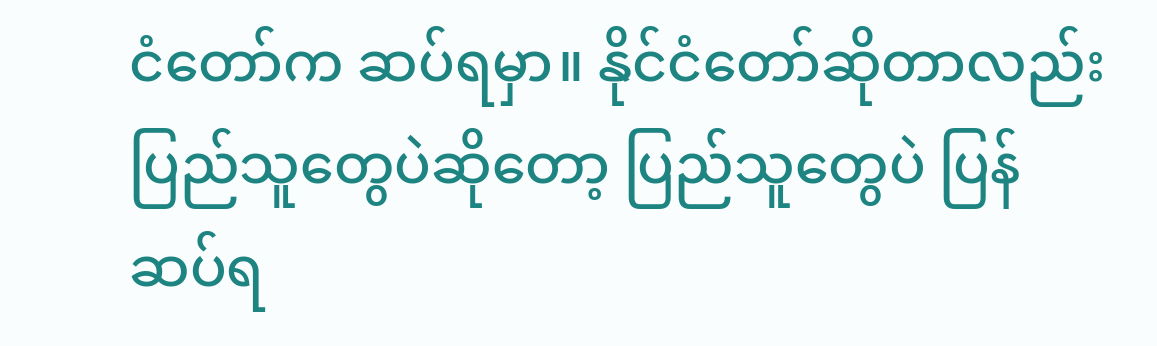ငံတော်က ဆပ်ရမှာ။ နိုင်ငံတော်ဆိုတာလည်း ပြည်သူတွေပဲဆိုတော့ ပြည်သူတွေပဲ ပြန်ဆပ်ရ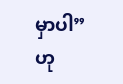မှာပါ” ဟု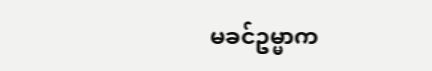မခင်ဥမ္မာက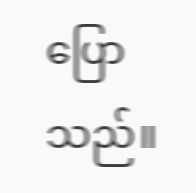ပြောသည်။